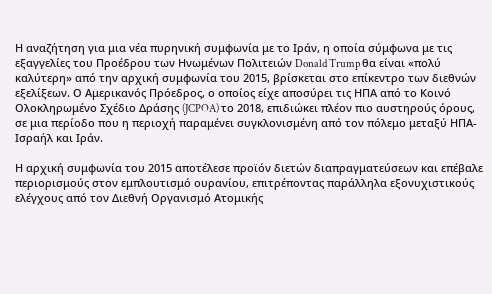Η αναζήτηση για μια νέα πυρηνική συμφωνία με το Ιράν, η οποία σύμφωνα με τις εξαγγελίες του Προέδρου των Ηνωμένων Πολιτειών Donald Trump θα είναι «πολύ καλύτερη» από την αρχική συμφωνία του 2015, βρίσκεται στο επίκεντρο των διεθνών εξελίξεων. Ο Αμερικανός Πρόεδρος, ο οποίος είχε αποσύρει τις ΗΠΑ από το Κοινό Ολοκληρωμένο Σχέδιο Δράσης (JCPOA) το 2018, επιδιώκει πλέον πιο αυστηρούς όρους, σε μια περίοδο που η περιοχή παραμένει συγκλονισμένη από τον πόλεμο μεταξύ ΗΠΑ-Ισραήλ και Ιράν.

Η αρχική συμφωνία του 2015 αποτέλεσε προϊόν διετών διαπραγματεύσεων και επέβαλε περιορισμούς στον εμπλουτισμό ουρανίου, επιτρέποντας παράλληλα εξονυχιστικούς ελέγχους από τον Διεθνή Οργανισμό Ατομικής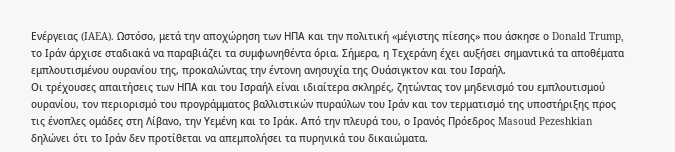Ενέργειας (IAEA). Ωστόσο, μετά την αποχώρηση των ΗΠΑ και την πολιτική «μέγιστης πίεσης» που άσκησε ο Donald Trump, το Ιράν άρχισε σταδιακά να παραβιάζει τα συμφωνηθέντα όρια. Σήμερα, η Τεχεράνη έχει αυξήσει σημαντικά τα αποθέματα εμπλουτισμένου ουρανίου της, προκαλώντας την έντονη ανησυχία της Ουάσιγκτον και του Ισραήλ.
Οι τρέχουσες απαιτήσεις των ΗΠΑ και του Ισραήλ είναι ιδιαίτερα σκληρές, ζητώντας τον μηδενισμό του εμπλουτισμού ουρανίου, τον περιορισμό του προγράμματος βαλλιστικών πυραύλων του Ιράν και τον τερματισμό της υποστήριξης προς τις ένοπλες ομάδες στη Λίβανο, την Υεμένη και το Ιράκ. Από την πλευρά του, ο Ιρανός Πρόεδρος Masoud Pezeshkian δηλώνει ότι το Ιράν δεν προτίθεται να απεμπολήσει τα πυρηνικά του δικαιώματα.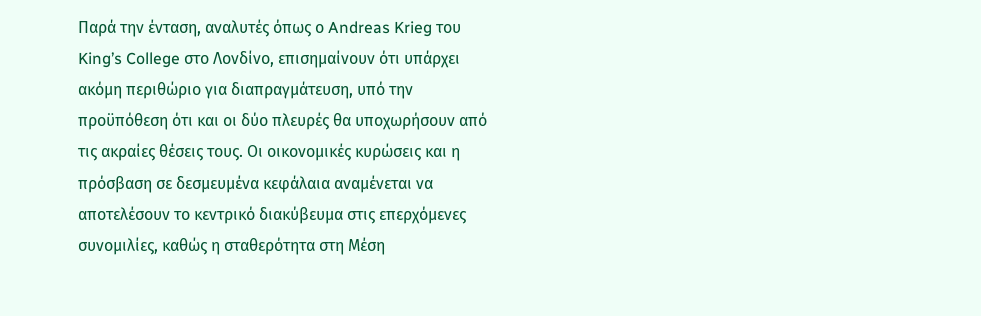Παρά την ένταση, αναλυτές όπως ο Andreas Krieg του King’s College στο Λονδίνο, επισημαίνουν ότι υπάρχει ακόμη περιθώριο για διαπραγμάτευση, υπό την προϋπόθεση ότι και οι δύο πλευρές θα υποχωρήσουν από τις ακραίες θέσεις τους. Οι οικονομικές κυρώσεις και η πρόσβαση σε δεσμευμένα κεφάλαια αναμένεται να αποτελέσουν το κεντρικό διακύβευμα στις επερχόμενες συνομιλίες, καθώς η σταθερότητα στη Μέση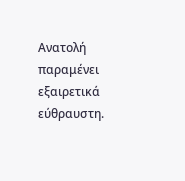Ανατολή παραμένει εξαιρετικά εύθραυστη.